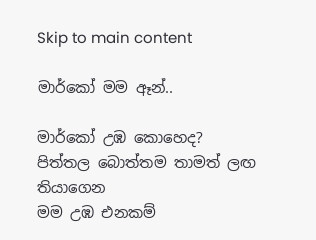Skip to main content

මාර්කෝ මම ඈන්..

මාර්කෝ උඹ කොහෙද?
පිත්තල බොත්තම තාමත් ලඟ තියාගෙන
මම උඹ එනකම්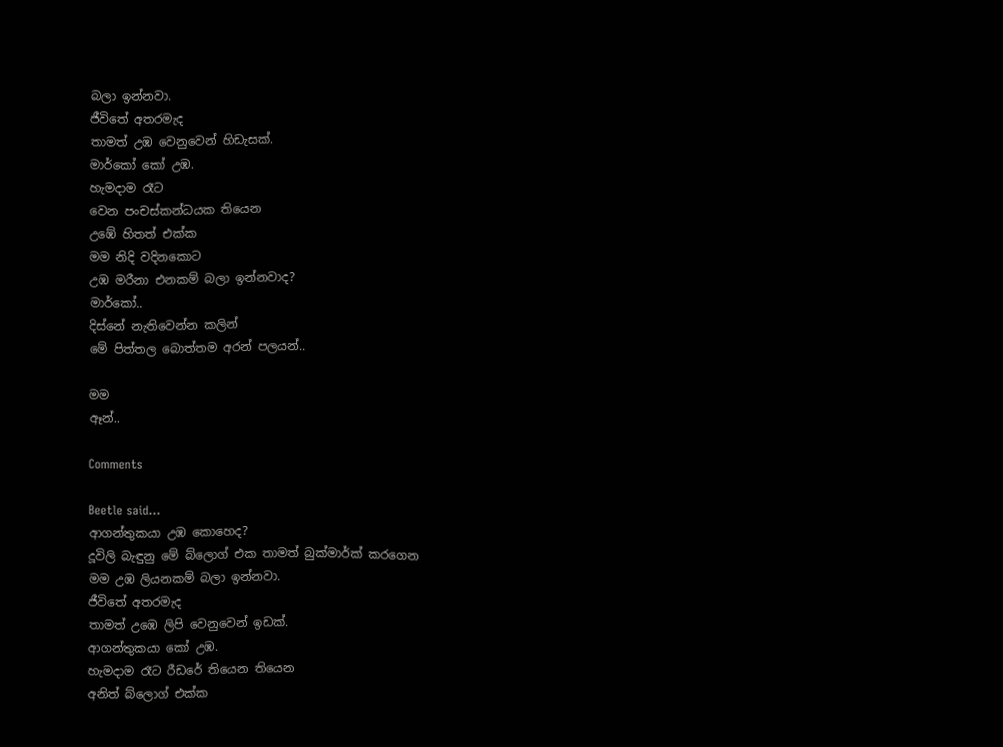බලා ඉන්නවා.
ජීවිතේ අතරමැද
තාමත් උඹ වෙනුවෙන් හිඩැසක්.
මාර්කෝ කෝ උඹ.
හැමදාම රෑට
වෙන පංචස්කන්ධයක තියෙන
උඹේ හිතත් එක්ක
මම නිදි වදිනකොට
උඹ මරීනා එනකම් බලා ඉන්නවාද?
මාර්කෝ..
දිස්නේ නැතිවෙන්න කලින්
මේ පිත්තල බොත්තම අරන් පලයන්..

මම
ඈන්..

Comments

Beetle said…
ආගන්තුකයා උඹ කොහෙද?
දූවිලි බැඳුනු මේ බ්ලොග් එක තාමත් බුක්මාර්ක් කරගෙන
මම උඹ ලියනකම් බලා ඉන්නවා.
ජීවිතේ අතරමැද
තාමත් උඹෙ ලිපි වෙනුවෙන් ඉඩක්.
ආගන්තුකයා කෝ උඹ.
හැමදාම රෑට රීඩරේ තියෙන තියෙන
අනිත් බ්ලොග් එක්ක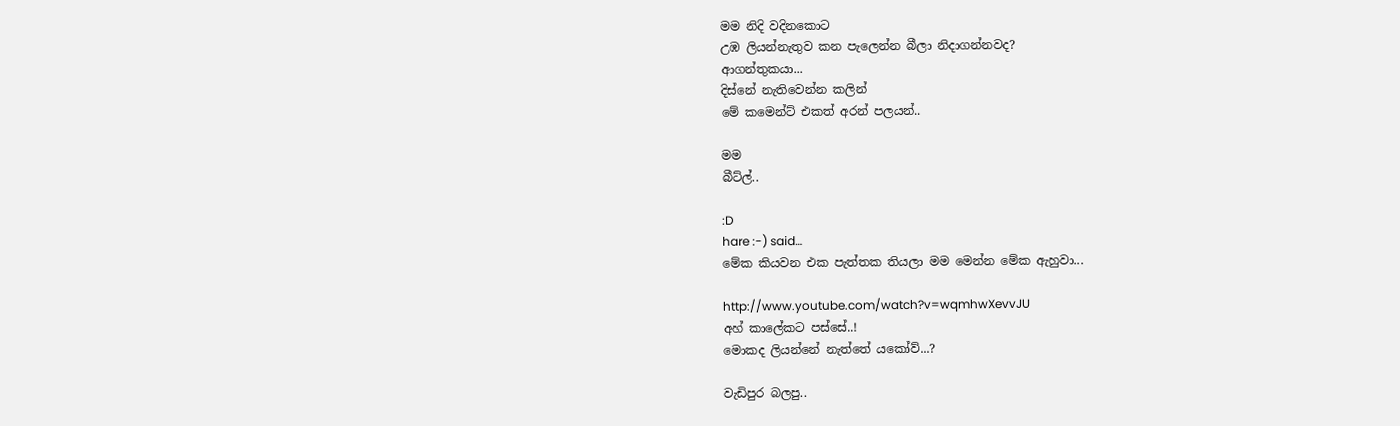මම නිදි වදිනකොට
උඹ ලියන්නැතුව කන පැලෙන්න බීලා නිදාගන්නවද?
ආගන්තුකයා...
දිස්නේ නැතිවෙන්න කලින්
මේ කමෙන්ට් එකත් අරන් පලයන්..

මම
බීට්ල්..

:D
hare :-) said…
මේක කියවන එක පැත්තක තියලා මම මෙන්න මේක ඇහුවා...

http://www.youtube.com/watch?v=wqmhwXevvJU
අහ් කාලේකට පස්සේ..!
මොකද ලියන්නේ නැත්තේ යකෝව්...?

වැඩිපුර බලපු..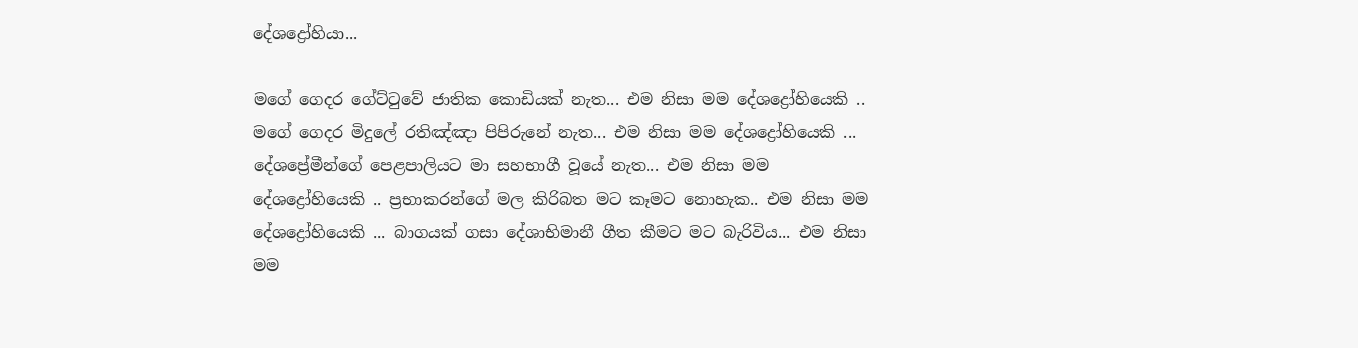දේශද්‍රෝහියා...

මගේ ගෙදර ගේට්ටුවේ ජාතික කොඩියක් නැත... එම නිසා මම දේශද්‍රෝහියෙකි .. මගේ ගෙදර මිදුලේ රතිඤ්ඤා පිපිරුනේ නැත... එම නිසා මම දේශද්‍රෝහියෙකි ... දේශප්‍රේමීන්ගේ පෙළපාලියට මා සහභාගී වූයේ නැත... එම නිසා මම දේශද්‍රෝහියෙකි .. ප්‍රභාකරන්ගේ මල කිරිබත මට කෑමට නොහැක.. එම නිසා මම දේශද්‍රෝහියෙකි ... බාගයක් ගසා දේශාභිමානී ගීත කීමට මට බැරිවිය... එම නිසා මම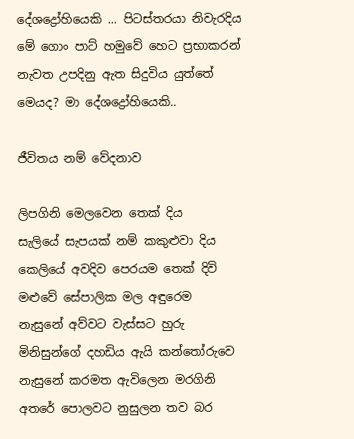දේශද්‍රෝහියෙකි ... පිටස්තරයා නිවැරදිය මේ ගොං පාට් හමුවේ හෙට ප්‍රභාකරන් නැවත උපදිනු ඇත සිදුවිය යුත්තේ මෙයද? මා දේශද්‍රෝහියෙකි..

ජීවිතය නම් වේදනාව

ලිපගිනි මෙලවෙන තෙක් දිය      සැලියේ සැපයක් නම් කකුළුවා දිය         කෙලියේ අවදිව පෙරයම තෙක් දිවි             මළුවේ සේපාලික මල අඳුරෙම                නැසුනේ අව්වට වැස්සට හුරු               මිනිසුන්ගේ දහඩිය ඇයි කන්තෝරුවෙ         නැසුනේ කරමත ඇවිලෙන මරගිනි              අතරේ පොලවට නුසුලන තව බර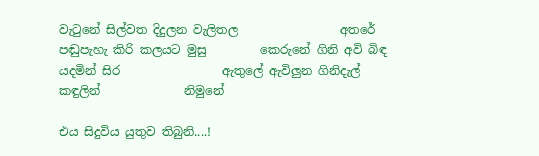වැටුනේ සිල්වත දිදුලන වැලිතල                 අතරේ පඬුපැහැ කිරි කලයට මුසු         කෙරුනේ ගිනි අවි බිඳ යදමින් සිර                 ඇතුලේ ඇවිලුන ගිනිදැල් කඳුලින්              නිමුනේ

එය සිදුවිය යුතුව තිබුනි....!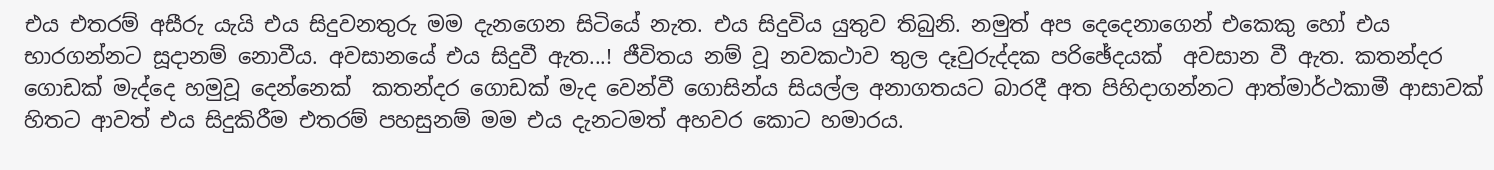එය එතරම් අසීරු යැයි එය සිදුවනතුරු මම දැනගෙන සිටියේ නැත. එය සිදුවිය යුතුව තිබුනි. නමුත් අප දෙදෙනාගෙන් එකෙකු හෝ එය භාරගන්නට සූදානම් නොවීය. අවසානයේ එය සිදුවී ඇත...! ජීවිතය නම් වූ නවකථාව තුල දෑවුරුද්දක පරිඡේදයක්  අවසාන වී ඇත. කතන්දර ගොඩක් මැද්දෙ හමුවූ දෙන්නෙක්  කතන්දර ගොඩක් මැද වෙන්වී ගොසින්ය සියල්ල අනාගතයට බාරදී අත පිහිදාගන්නට ආත්මාර්ථකාමී ආසාවක් හිතට ආවත් එය සිදුකිරීම එතරම් පහසුනම් මම එය දැනටමත් අහවර කොට හමාරය.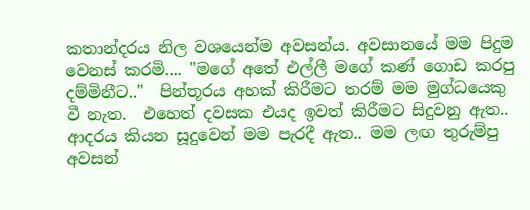කතාන්දරය නිල වශයෙන්ම අවසන්ය. අවසානයේ මම පිදුම වෙනස් කරමි.... "මගේ අතේ එල්ලී මගේ කණ් ගොඩ කරපු දම්මිනීට.."  පින්තූරය අහක් කිරීමට තරම් මම මුග්ධයෙකු වී නැත.  එහෙත් දවසක එයද ඉවත් කිරීමට සිදුවනු ඇත..  ආදරය කියන සූදුවෙන් මම පැරදී ඇත.. මම ලඟ තුරුම්පු අවසන්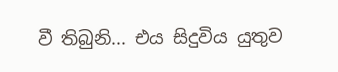වී තිබුනි... එය සිදුවිය යුතුව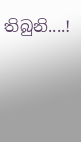තිබුනි....!